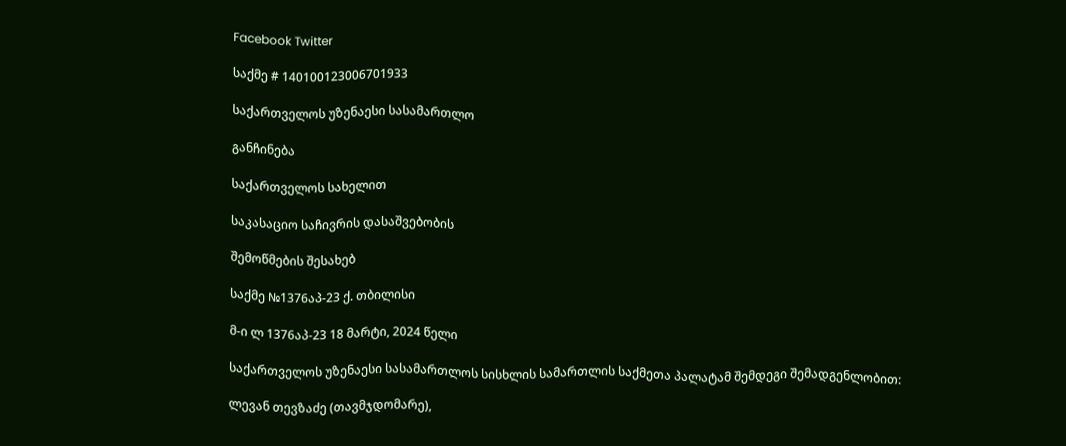Facebook Twitter

საქმე # 140100123006701933

საქართველოს უზენაესი სასამართლო

განჩინება

საქართველოს სახელით

საკასაციო საჩივრის დასაშვებობის

შემოწმების შესახებ

საქმე №1376აპ-23 ქ. თბილისი

მ-ი ლ 1376აპ-23 18 მარტი, 2024 წელი

საქართველოს უზენაესი სასამართლოს სისხლის სამართლის საქმეთა პალატამ შემდეგი შემადგენლობით:

ლევან თევზაძე (თავმჯდომარე),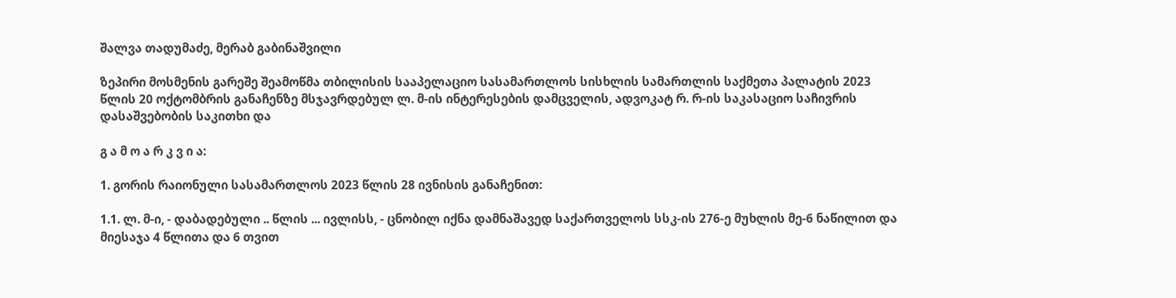შალვა თადუმაძე, მერაბ გაბინაშვილი

ზეპირი მოსმენის გარეშე შეამოწმა თბილისის სააპელაციო სასამართლოს სისხლის სამართლის საქმეთა პალატის 2023 წლის 20 ოქტომბრის განაჩენზე მსჯავრდებულ ლ. მ-ის ინტერესების დამცველის, ადვოკატ რ. რ-ის საკასაციო საჩივრის დასაშვებობის საკითხი და

გ ა მ ო ა რ კ ვ ი ა:

1. გორის რაიონული სასამართლოს 2023 წლის 28 ივნისის განაჩენით:

1.1. ლ. მ-ი, - დაბადებული .. წლის ... ივლისს, - ცნობილ იქნა დამნაშავედ საქართველოს სსკ-ის 276-ე მუხლის მე-6 ნაწილით და მიესაჯა 4 წლითა და 6 თვით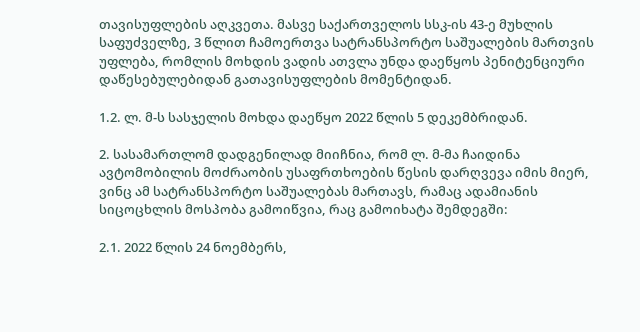თავისუფლების აღკვეთა. მასვე საქართველოს სსკ-ის 43-ე მუხლის საფუძველზე, 3 წლით ჩამოერთვა სატრანსპორტო საშუალების მართვის უფლება, რომლის მოხდის ვადის ათვლა უნდა დაეწყოს პენიტენციური დაწესებულებიდან გათავისუფლების მომენტიდან.

1.2. ლ. მ-ს სასჯელის მოხდა დაეწყო 2022 წლის 5 დეკემბრიდან.

2. სასამართლომ დადგენილად მიიჩნია, რომ ლ. მ-მა ჩაიდინა ავტომობილის მოძრაობის უსაფრთხოების წესის დარღვევა იმის მიერ, ვინც ამ სატრანსპორტო საშუალებას მართავს, რამაც ადამიანის სიცოცხლის მოსპობა გამოიწვია, რაც გამოიხატა შემდეგში:

2.1. 2022 წლის 24 ნოემბერს,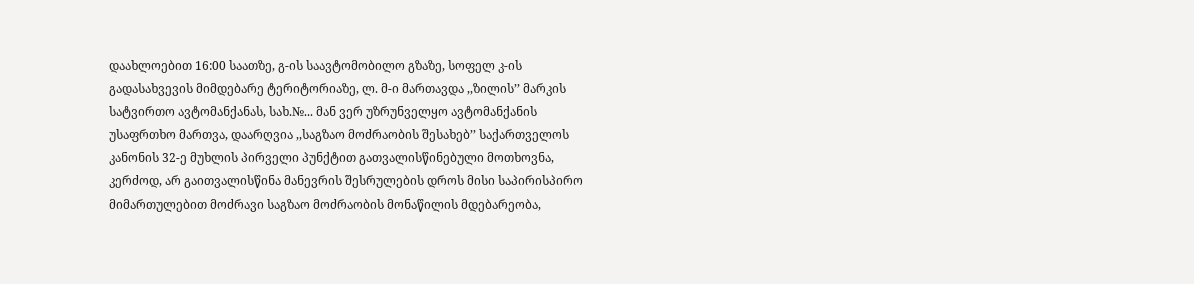დაახლოებით 16:00 საათზე, გ-ის საავტომობილო გზაზე, სოფელ კ-ის გადასახვევის მიმდებარე ტერიტორიაზე, ლ. მ-ი მართავდა ,,ზილის’’ მარკის სატვირთო ავტომანქანას, სახ.№... მან ვერ უზრუნველყო ავტომანქანის უსაფრთხო მართვა, დაარღვია ,,საგზაო მოძრაობის შესახებ’’ საქართველოს კანონის 32-ე მუხლის პირველი პუნქტით გათვალისწინებული მოთხოვნა, კერძოდ, არ გაითვალისწინა მანევრის შესრულების დროს მისი საპირისპირო მიმართულებით მოძრავი საგზაო მოძრაობის მონაწილის მდებარეობა,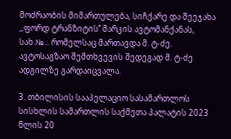მოძრაობის მიმართულება, სიჩქარე და შეეჯახა ,,ფორდ ტრანზიტის’’ მარკის ავტომანქანას, სახ.№... რომელსაც მართავდა მ. ტ-ძე. ავტოსაგზაო შემთხვევის შედეგად მ. ტ-ძე ადგილზე გარდაიცვალა.

3. თბილისის სააპელაციო სასამართლოს სისხლის სამართლის საქმეთა პალატის 2023 წლის 20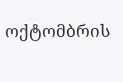ოქტომბრის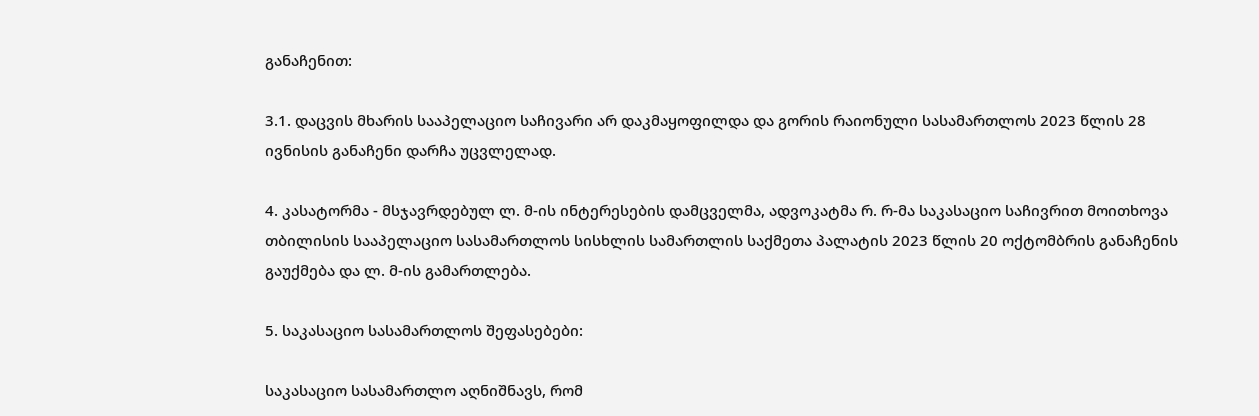განაჩენით:

3.1. დაცვის მხარის სააპელაციო საჩივარი არ დაკმაყოფილდა და გორის რაიონული სასამართლოს 2023 წლის 28 ივნისის განაჩენი დარჩა უცვლელად.

4. კასატორმა - მსჯავრდებულ ლ. მ-ის ინტერესების დამცველმა, ადვოკატმა რ. რ-მა საკასაციო საჩივრით მოითხოვა თბილისის სააპელაციო სასამართლოს სისხლის სამართლის საქმეთა პალატის 2023 წლის 20 ოქტომბრის განაჩენის გაუქმება და ლ. მ-ის გამართლება.

5. საკასაციო სასამართლოს შეფასებები:

საკასაციო სასამართლო აღნიშნავს, რომ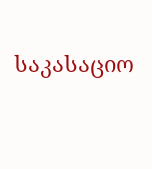საკასაციო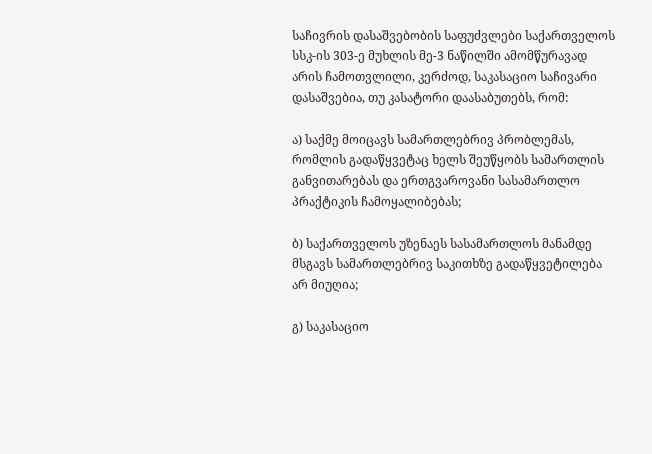საჩივრის დასაშვებობის საფუძვლები საქართველოს სსკ-ის 303-ე მუხლის მე-3 ნაწილში ამომწურავად არის ჩამოთვლილი, კერძოდ, საკასაციო საჩივარი დასაშვებია, თუ კასატორი დაასაბუთებს, რომ:

ა) საქმე მოიცავს სამართლებრივ პრობლემას, რომლის გადაწყვეტაც ხელს შეუწყობს სამართლის განვითარებას და ერთგვაროვანი სასამართლო პრაქტიკის ჩამოყალიბებას;

ბ) საქართველოს უზენაეს სასამართლოს მანამდე მსგავს სამართლებრივ საკითხზე გადაწყვეტილება არ მიუღია;

გ) საკასაციო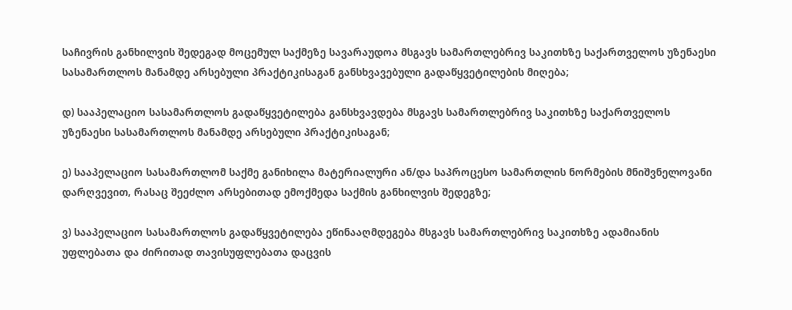საჩივრის განხილვის შედეგად მოცემულ საქმეზე სავარაუდოა მსგავს სამართლებრივ საკითხზე საქართველოს უზენაესი სასამართლოს მანამდე არსებული პრაქტიკისაგან განსხვავებული გადაწყვეტილების მიღება;

დ) სააპელაციო სასამართლოს გადაწყვეტილება განსხვავდება მსგავს სამართლებრივ საკითხზე საქართველოს უზენაესი სასამართლოს მანამდე არსებული პრაქტიკისაგან;

ე) სააპელაციო სასამართლომ საქმე განიხილა მატერიალური ან/და საპროცესო სამართლის ნორმების მნიშვნელოვანი დარღვევით, რასაც შეეძლო არსებითად ემოქმედა საქმის განხილვის შედეგზე;

ვ) სააპელაციო სასამართლოს გადაწყვეტილება ეწინააღმდეგება მსგავს სამართლებრივ საკითხზე ადამიანის უფლებათა და ძირითად თავისუფლებათა დაცვის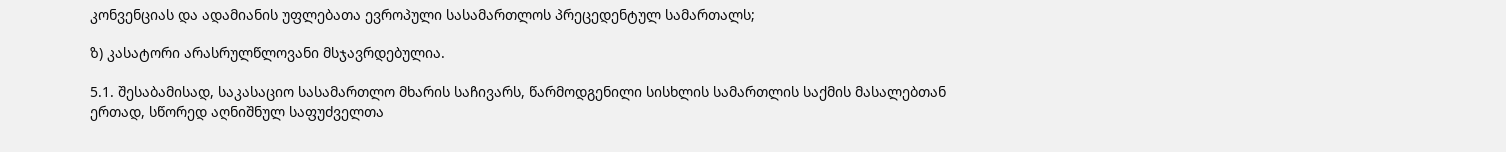კონვენციას და ადამიანის უფლებათა ევროპული სასამართლოს პრეცედენტულ სამართალს;

ზ) კასატორი არასრულწლოვანი მსჯავრდებულია.

5.1. შესაბამისად, საკასაციო სასამართლო მხარის საჩივარს, წარმოდგენილი სისხლის სამართლის საქმის მასალებთან ერთად, სწორედ აღნიშნულ საფუძველთა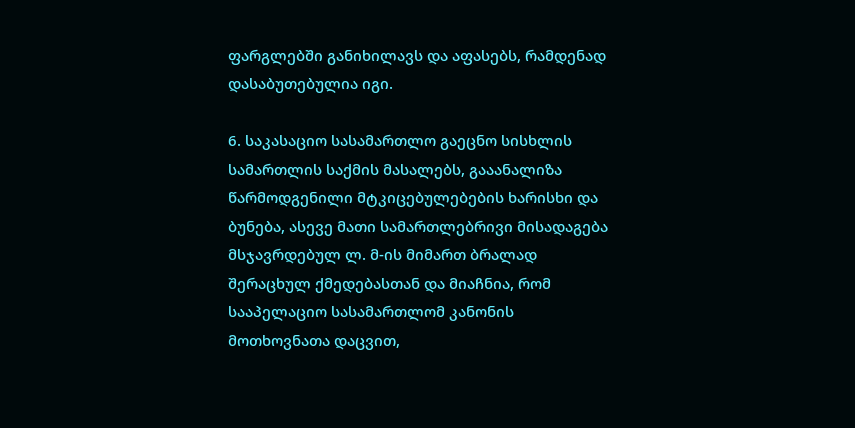ფარგლებში განიხილავს და აფასებს, რამდენად დასაბუთებულია იგი.

6. საკასაციო სასამართლო გაეცნო სისხლის სამართლის საქმის მასალებს, გააანალიზა წარმოდგენილი მტკიცებულებების ხარისხი და ბუნება, ასევე მათი სამართლებრივი მისადაგება მსჯავრდებულ ლ. მ-ის მიმართ ბრალად შერაცხულ ქმედებასთან და მიაჩნია, რომ სააპელაციო სასამართლომ კანონის მოთხოვნათა დაცვით,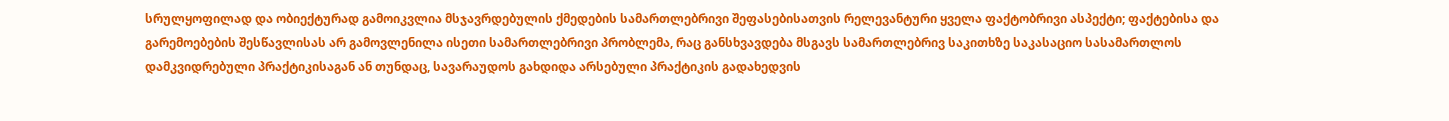სრულყოფილად და ობიექტურად გამოიკვლია მსჯავრდებულის ქმედების სამართლებრივი შეფასებისათვის რელევანტური ყველა ფაქტობრივი ასპექტი; ფაქტებისა და გარემოებების შესწავლისას არ გამოვლენილა ისეთი სამართლებრივი პრობლემა, რაც განსხვავდება მსგავს სამართლებრივ საკითხზე საკასაციო სასამართლოს დამკვიდრებული პრაქტიკისაგან ან თუნდაც, სავარაუდოს გახდიდა არსებული პრაქტიკის გადახედვის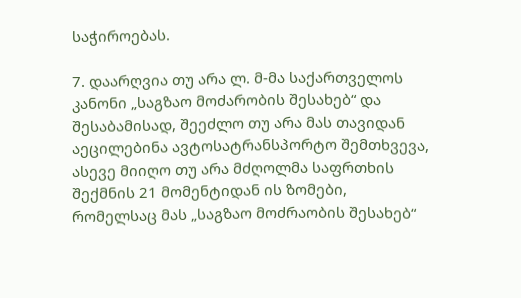საჭიროებას.

7. დაარღვია თუ არა ლ. მ-მა საქართველოს კანონი „საგზაო მოძარობის შესახებ“ და შესაბამისად, შეეძლო თუ არა მას თავიდან აეცილებინა ავტოსატრანსპორტო შემთხვევა, ასევე მიიღო თუ არა მძღოლმა საფრთხის შექმნის 21 მომენტიდან ის ზომები, რომელსაც მას „საგზაო მოძრაობის შესახებ“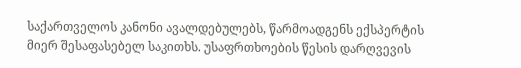საქართველოს კანონი ავალდებულებს, წარმოადგენს ექსპერტის მიერ შესაფასებელ საკითხს. უსაფრთხოების წესის დარღვევის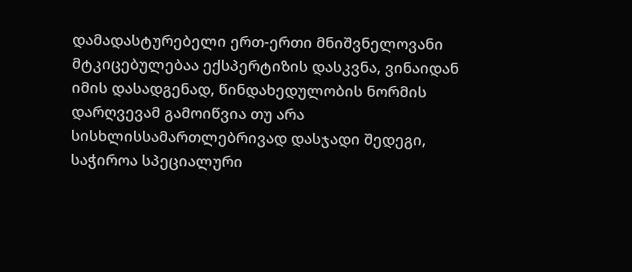დამადასტურებელი ერთ-ერთი მნიშვნელოვანი მტკიცებულებაა ექსპერტიზის დასკვნა, ვინაიდან იმის დასადგენად, წინდახედულობის ნორმის დარღვევამ გამოიწვია თუ არა სისხლისსამართლებრივად დასჯადი შედეგი, საჭიროა სპეციალური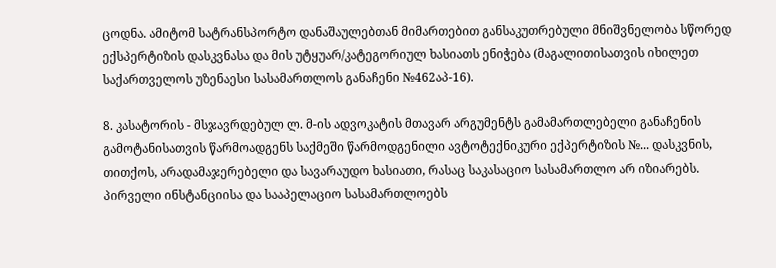ცოდნა. ამიტომ სატრანსპორტო დანაშაულებთან მიმართებით განსაკუთრებული მნიშვნელობა სწორედ ექსპერტიზის დასკვნასა და მის უტყუარ/კატეგორიულ ხასიათს ენიჭება (მაგალითისათვის იხილეთ საქართველოს უზენაესი სასამართლოს განაჩენი №462აპ-16).

8. კასატორის - მსჯავრდებულ ლ. მ-ის ადვოკატის მთავარ არგუმენტს გამამართლებელი განაჩენის გამოტანისათვის წარმოადგენს საქმეში წარმოდგენილი ავტოტექნიკური ექპერტიზის №... დასკვნის, თითქოს, არადამაჯერებელი და სავარაუდო ხასიათი, რასაც საკასაციო სასამართლო არ იზიარებს. პირველი ინსტანციისა და სააპელაციო სასამართლოებს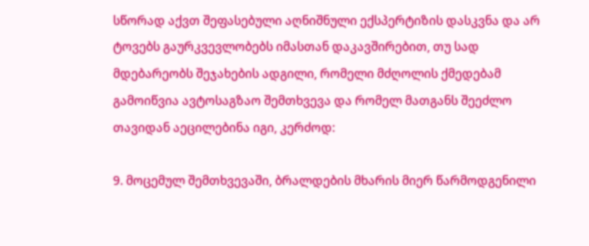სწორად აქვთ შეფასებული აღნიშნული ექსპერტიზის დასკვნა და არ ტოვებს გაურკვევლობებს იმასთან დაკავშირებით, თუ სად მდებარეობს შეჯახების ადგილი, რომელი მძღოლის ქმედებამ გამოიწვია ავტოსაგზაო შემთხვევა და რომელ მათგანს შეეძლო თავიდან აეცილებინა იგი, კერძოდ:

9. მოცემულ შემთხვევაში, ბრალდების მხარის მიერ წარმოდგენილი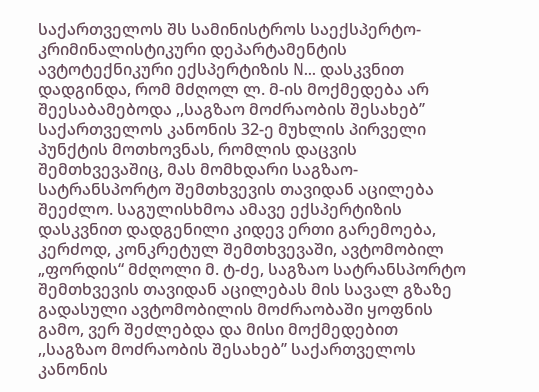საქართველოს შს სამინისტროს საექსპერტო-კრიმინალისტიკური დეპარტამენტის ავტოტექნიკური ექსპერტიზის N... დასკვნით დადგინდა, რომ მძღოლ ლ. მ-ის მოქმედება არ შეესაბამებოდა ,,საგზაო მოძრაობის შესახებ’’ საქართველოს კანონის 32-ე მუხლის პირველი პუნქტის მოთხოვნას, რომლის დაცვის შემთხვევაშიც, მას მომხდარი საგზაო-სატრანსპორტო შემთხვევის თავიდან აცილება შეეძლო. საგულისხმოა ამავე ექსპერტიზის დასკვნით დადგენილი კიდევ ერთი გარემოება, კერძოდ, კონკრეტულ შემთხვევაში, ავტომობილ „ფორდის“ მძღოლი მ. ტ-ძე, საგზაო სატრანსპორტო შემთხვევის თავიდან აცილებას მის სავალ გზაზე გადასული ავტომობილის მოძრაობაში ყოფნის გამო, ვერ შეძლებდა და მისი მოქმედებით ,,საგზაო მოძრაობის შესახებ’’ საქართველოს კანონის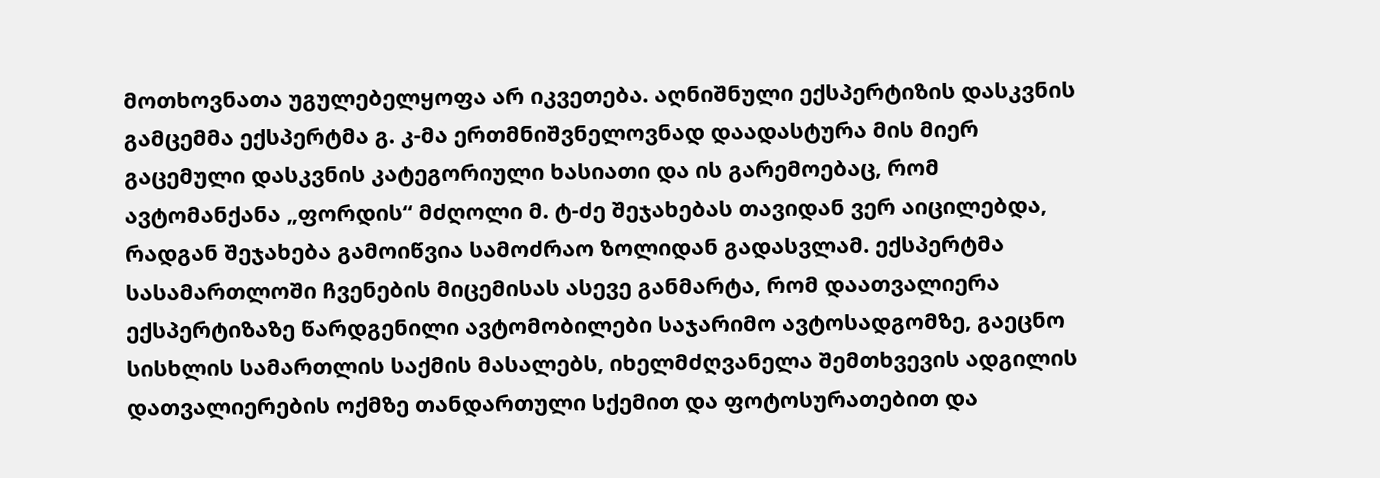მოთხოვნათა უგულებელყოფა არ იკვეთება. აღნიშნული ექსპერტიზის დასკვნის გამცემმა ექსპერტმა გ. კ-მა ერთმნიშვნელოვნად დაადასტურა მის მიერ გაცემული დასკვნის კატეგორიული ხასიათი და ის გარემოებაც, რომ ავტომანქანა „ფორდის“ მძღოლი მ. ტ-ძე შეჯახებას თავიდან ვერ აიცილებდა, რადგან შეჯახება გამოიწვია სამოძრაო ზოლიდან გადასვლამ. ექსპერტმა სასამართლოში ჩვენების მიცემისას ასევე განმარტა, რომ დაათვალიერა ექსპერტიზაზე წარდგენილი ავტომობილები საჯარიმო ავტოსადგომზე, გაეცნო სისხლის სამართლის საქმის მასალებს, იხელმძღვანელა შემთხვევის ადგილის დათვალიერების ოქმზე თანდართული სქემით და ფოტოსურათებით და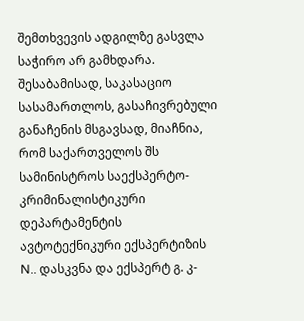შემთხვევის ადგილზე გასვლა საჭირო არ გამხდარა. შესაბამისად, საკასაციო სასამართლოს, გასაჩივრებული განაჩენის მსგავსად, მიაჩნია, რომ საქართველოს შს სამინისტროს საექსპერტო-კრიმინალისტიკური დეპარტამენტის ავტოტექნიკური ექსპერტიზის N.. დასკვნა და ექსპერტ გ. კ-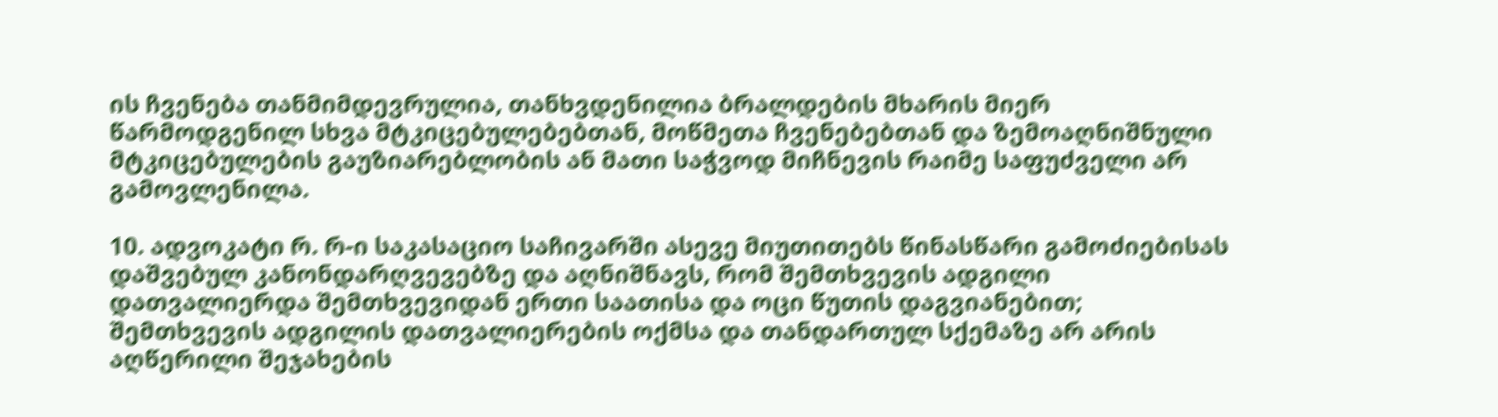ის ჩვენება თანმიმდევრულია, თანხვდენილია ბრალდების მხარის მიერ წარმოდგენილ სხვა მტკიცებულებებთან, მოწმეთა ჩვენებებთან და ზემოაღნიშნული მტკიცებულების გაუზიარებლობის ან მათი საჭვოდ მიჩნევის რაიმე საფუძველი არ გამოვლენილა.

10. ადვოკატი რ. რ-ი საკასაციო საჩივარში ასევე მიუთითებს წინასწარი გამოძიებისას დაშვებულ კანონდარღვევებზე და აღნიშნავს, რომ შემთხვევის ადგილი დათვალიერდა შემთხვევიდან ერთი საათისა და ოცი წუთის დაგვიანებით; შემთხვევის ადგილის დათვალიერების ოქმსა და თანდართულ სქემაზე არ არის აღწერილი შეჯახების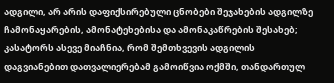ადგილი, არ არის დაფიქსირებული ცნობები შეჯახების ადგილზე ჩამონაყარების, ამონატეხებისა და ამონაკაწრების შესახებ; კასატორს ასევე მიაჩნია, რომ შემთხვევის ადგილის დაგვიანებით დათვალიერებამ გამოიწვია ოქმში, თანდართულ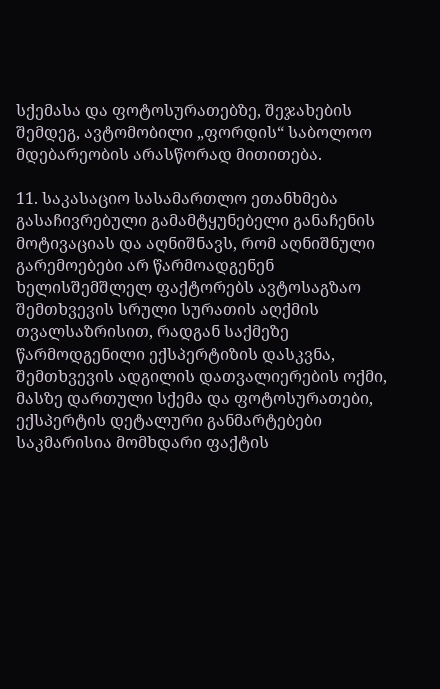სქემასა და ფოტოსურათებზე, შეჯახების შემდეგ, ავტომობილი „ფორდის“ საბოლოო მდებარეობის არასწორად მითითება.

11. საკასაციო სასამართლო ეთანხმება გასაჩივრებული გამამტყუნებელი განაჩენის მოტივაციას და აღნიშნავს, რომ აღნიშნული გარემოებები არ წარმოადგენენ ხელისშემშლელ ფაქტორებს ავტოსაგზაო შემთხვევის სრული სურათის აღქმის თვალსაზრისით, რადგან საქმეზე წარმოდგენილი ექსპერტიზის დასკვნა, შემთხვევის ადგილის დათვალიერების ოქმი, მასზე დართული სქემა და ფოტოსურათები, ექსპერტის დეტალური განმარტებები საკმარისია მომხდარი ფაქტის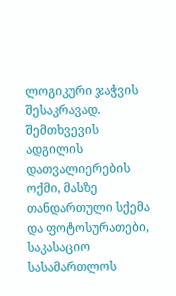ლოგიკური ჯაჭვის შესაკრავად. შემთხვევის ადგილის დათვალიერების ოქმი, მასზე თანდართული სქემა და ფოტოსურათები, საკასაციო სასამართლოს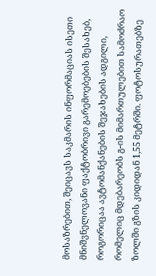მოსაზრებით, შეიცავს საკმარის ინფორმაციას ისეთი მნიშვნელოვანი ფაქტობრივი გარემოებების შესახებ, როგორიცაა ავტომანქანების შეჯახების ადგილი, რომელიც მდებარეობს გ-ის მიმართულებით სამოძრაო ზოლში გზის კიდიდან 1,55 მეტრში. ფოტოსურათებზე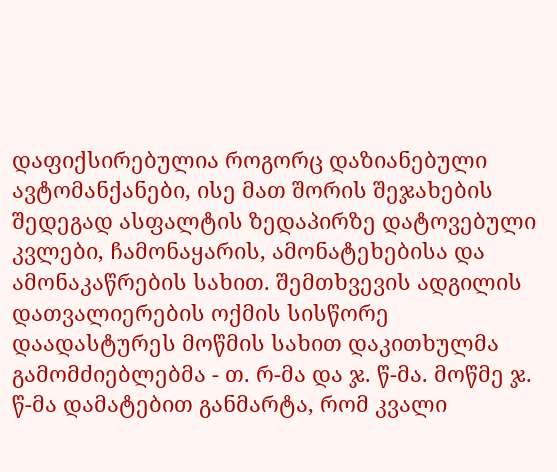დაფიქსირებულია როგორც დაზიანებული ავტომანქანები, ისე მათ შორის შეჯახების შედეგად ასფალტის ზედაპირზე დატოვებული კვლები, ჩამონაყარის, ამონატეხებისა და ამონაკაწრების სახით. შემთხვევის ადგილის დათვალიერების ოქმის სისწორე დაადასტურეს მოწმის სახით დაკითხულმა გამომძიებლებმა - თ. რ-მა და ჯ. წ-მა. მოწმე ჯ. წ-მა დამატებით განმარტა, რომ კვალი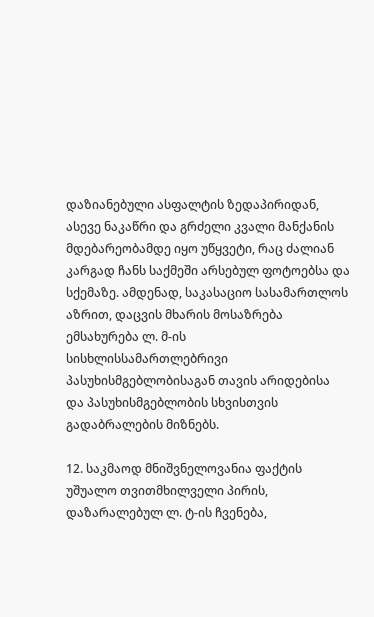დაზიანებული ასფალტის ზედაპირიდან, ასევე ნაკაწრი და გრძელი კვალი მანქანის მდებარეობამდე იყო უწყვეტი, რაც ძალიან კარგად ჩანს საქმეში არსებულ ფოტოებსა და სქემაზე. ამდენად, საკასაციო სასამართლოს აზრით, დაცვის მხარის მოსაზრება ემსახურება ლ. მ-ის სისხლისსამართლებრივი პასუხისმგებლობისაგან თავის არიდებისა და პასუხისმგებლობის სხვისთვის გადაბრალების მიზნებს.

12. საკმაოდ მნიშვნელოვანია ფაქტის უშუალო თვითმხილველი პირის, დაზარალებულ ლ. ტ-ის ჩვენება,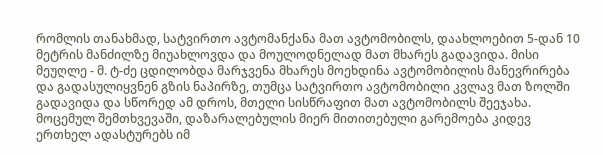რომლის თანახმად, სატვირთო ავტომანქანა მათ ავტომობილს, დაახლოებით 5-დან 10 მეტრის მანძილზე მიუახლოვდა და მოულოდნელად მათ მხარეს გადავიდა. მისი მეუღლე - მ. ტ-ძე ცდილობდა მარჯვენა მხარეს მოეხდინა ავტომობილის მანევრირება და გადასულიყვნენ გზის ნაპირზე, თუმცა სატვირთო ავტომობილი კვლავ მათ ზოლში გადავიდა და სწორედ ამ დროს, მთელი სისწრაფით მათ ავტომობილს შეეჯახა. მოცემულ შემთხვევაში, დაზარალებულის მიერ მითითებული გარემოება კიდევ ერთხელ ადასტურებს იმ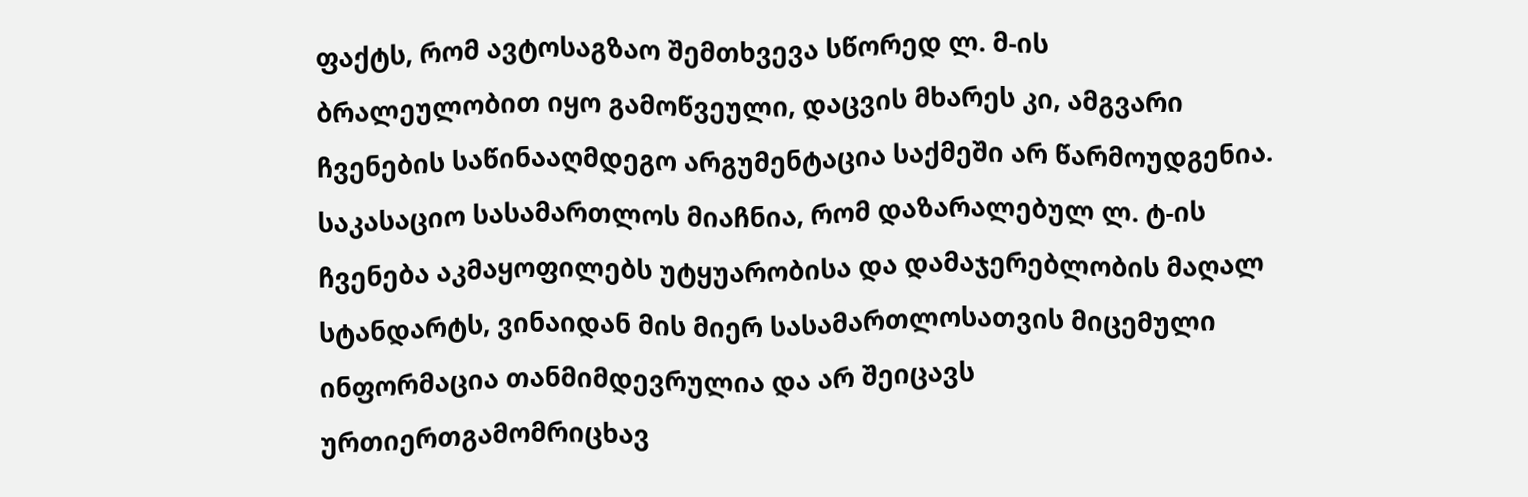ფაქტს, რომ ავტოსაგზაო შემთხვევა სწორედ ლ. მ-ის ბრალეულობით იყო გამოწვეული, დაცვის მხარეს კი, ამგვარი ჩვენების საწინააღმდეგო არგუმენტაცია საქმეში არ წარმოუდგენია. საკასაციო სასამართლოს მიაჩნია, რომ დაზარალებულ ლ. ტ-ის ჩვენება აკმაყოფილებს უტყუარობისა და დამაჯერებლობის მაღალ სტანდარტს, ვინაიდან მის მიერ სასამართლოსათვის მიცემული ინფორმაცია თანმიმდევრულია და არ შეიცავს ურთიერთგამომრიცხავ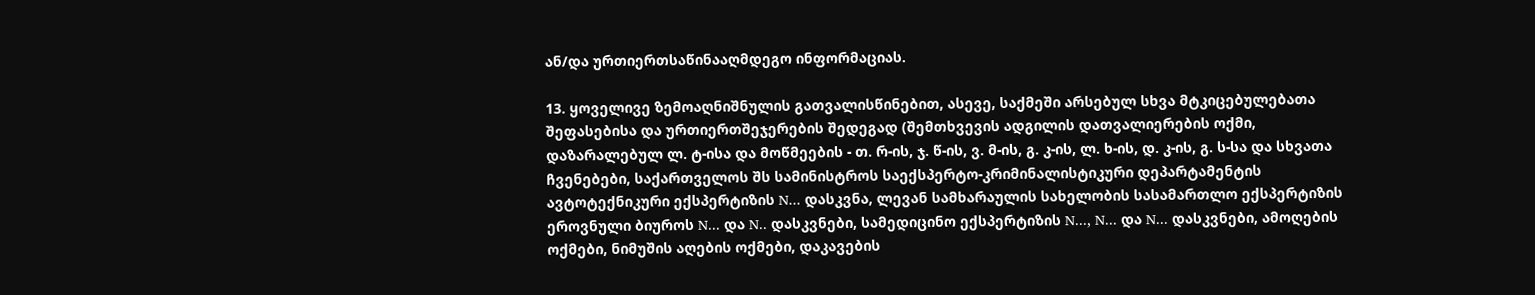ან/და ურთიერთსაწინააღმდეგო ინფორმაციას.

13. ყოველივე ზემოაღნიშნულის გათვალისწინებით, ასევე, საქმეში არსებულ სხვა მტკიცებულებათა შეფასებისა და ურთიერთშეჯერების შედეგად (შემთხვევის ადგილის დათვალიერების ოქმი, დაზარალებულ ლ. ტ-ისა და მოწმეების - თ. რ-ის, ჯ. წ-ის, ვ. მ-ის, გ. კ-ის, ლ. ხ-ის, დ. კ-ის, გ. ს-სა და სხვათა ჩვენებები, საქართველოს შს სამინისტროს საექსპერტო-კრიმინალისტიკური დეპარტამენტის ავტოტექნიკური ექსპერტიზის N... დასკვნა, ლევან სამხარაულის სახელობის სასამართლო ექსპერტიზის ეროვნული ბიუროს N... და N.. დასკვნები, სამედიცინო ექსპერტიზის N..., N... და N... დასკვნები, ამოღების ოქმები, ნიმუშის აღების ოქმები, დაკავების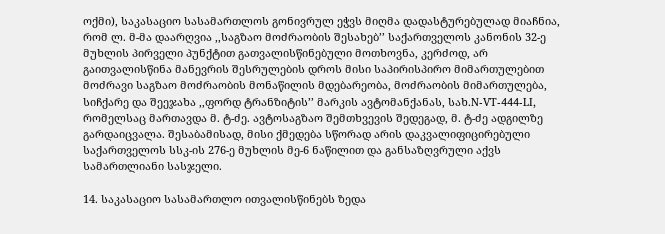ოქმი), საკასაციო სასამართლოს გონივრულ ეჭვს მიღმა დადასტურებულად მიაჩნია, რომ ლ. მ-მა დაარღვია ,,საგზაო მოძრაობის შესახებ’’ საქართველოს კანონის 32-ე მუხლის პირველი პუნქტით გათვალისწინებული მოთხოვნა, კერძოდ, არ გაითვალისწინა მანევრის შესრულების დროს მისი საპირისპირო მიმართულებით მოძრავი საგზაო მოძრაობის მონაწილის მდებარეობა, მოძრაობის მიმართულება, სიჩქარე და შეეჯახა ,,ფორდ ტრანზიტის’’ მარკის ავტომანქანას, სახ.N-VT-444-LI, რომელსაც მართავდა მ. ტ-ძე. ავტოსაგზაო შემთხვევის შედეგად, მ. ტ-ძე ადგილზე გარდაიცვალა. შესაბამისად, მისი ქმედება სწორად არის დაკვალიფიცირებული საქართველოს სსკ-ის 276-ე მუხლის მე-6 ნაწილით და განსაზღვრული აქვს სამართლიანი სასჯელი.

14. საკასაციო სასამართლო ითვალისწინებს ზედა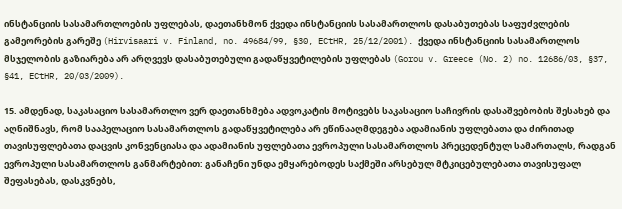ინსტანციის სასამართლოების უფლებას, დაეთანხმონ ქვედა ინსტანციის სასამართლოს დასაბუთებას საფუძვლების გამეორების გარეშე (Hirvisaari v. Finland, no. 49684/99, §30, ECtHR, 25/12/2001). ქვედა ინსტანციის სასამართლოს მსჯელობის გაზიარება არ არღვევს დასაბუთებული გადაწყვეტილების უფლებას (Gorou v. Greece (No. 2) no. 12686/03, §37, §41, ECtHR, 20/03/2009).

15. ამდენად, საკასაციო სასამართლო ვერ დაეთანხმება ადვოკატის მოტივებს საკასაციო საჩივრის დასაშვებობის შესახებ და აღნიშნავს, რომ სააპელაციო სასამართლოს გადაწყვეტილება არ ეწინააღმდეგება ადამიანის უფლებათა და ძირითად თავისუფლებათა დაცვის კონვენციასა და ადამიანის უფლებათა ევროპული სასამართლოს პრეცედენტულ სამართალს, რადგან ევროპული სასამართლოს განმარტებით: განაჩენი უნდა ემყარებოდეს საქმეში არსებულ მტკიცებულებათა თავისუფალ შეფასებას, დასკვნებს,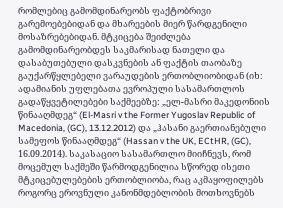რომლებიც გამომდინარეობს ფაქტობრივი გარემოებებიდან და მხარეების მიერ წარდგენილი მოსაზრებებიდან. მტკიცება შეიძლება გამომდინარეობდეს საკმარისად ნათელი და დასაბუთებული დასკვნების ან ფაქტის თაობაზე გაუქარწყლებელი ვარაუდების ერთობლიობიდან (იხ: ადამიანის უფლებათა ევროპული სასამართლოს გადაწყვეტილებები საქმეებზე: „ელ-მასრი მაკედონიის წინააღმდეგ“ (El-Masri v the Former Yugoslav Republic of Macedonia, (GC), 13.12.2012) და „ჰასანი გაერთიანებული სამეფოს წინააღმდეგ“ (Hassan v the UK, ECtHR, (GC), 16.09.2014). საკასაციო სასამართლო მიიჩნევს, რომ მოცემულ საქმეში წარმოდგენილია სწორედ ისეთი მტკიცებულებების ერთობლიობა, რაც აკმაყოფილებს როგორც ეროვნული კანონმდებლობის მოთხოვნებს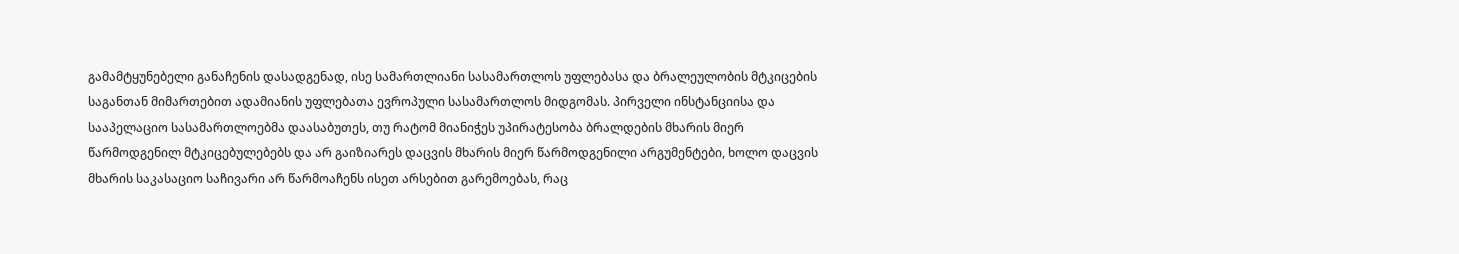გამამტყუნებელი განაჩენის დასადგენად, ისე სამართლიანი სასამართლოს უფლებასა და ბრალეულობის მტკიცების საგანთან მიმართებით ადამიანის უფლებათა ევროპული სასამართლოს მიდგომას. პირველი ინსტანციისა და სააპელაციო სასამართლოებმა დაასაბუთეს, თუ რატომ მიანიჭეს უპირატესობა ბრალდების მხარის მიერ წარმოდგენილ მტკიცებულებებს და არ გაიზიარეს დაცვის მხარის მიერ წარმოდგენილი არგუმენტები, ხოლო დაცვის მხარის საკასაციო საჩივარი არ წარმოაჩენს ისეთ არსებით გარემოებას, რაც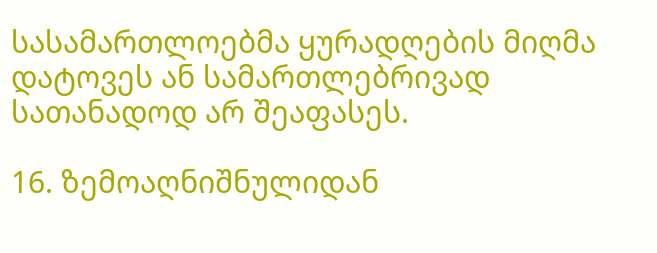სასამართლოებმა ყურადღების მიღმა დატოვეს ან სამართლებრივად სათანადოდ არ შეაფასეს.

16. ზემოაღნიშნულიდან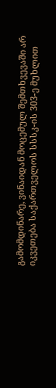გამომდინარე, ვინაიდან მოცემულ შემთხვევაში არ იკვეთება საქართველოს სსსკ-ის 303-ე მუხლით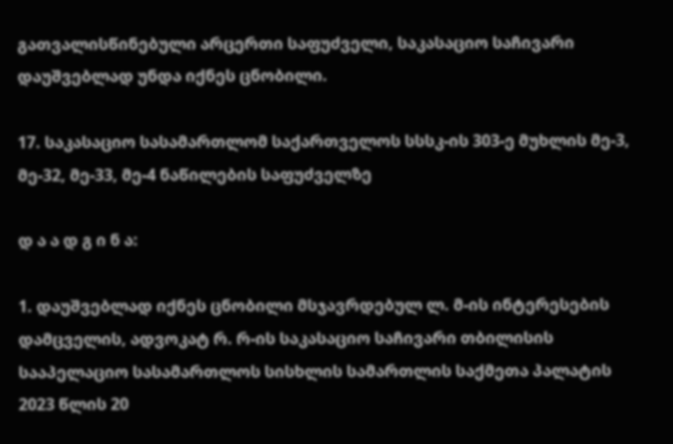გათვალისწინებული არცერთი საფუძველი, საკასაციო საჩივარი დაუშვებლად უნდა იქნეს ცნობილი.

17. საკასაციო სასამართლომ საქართველოს სსსკ-ის 303-ე მუხლის მე-3, მე-32, მე-33, მე-4 ნაწილების საფუძველზე

დ ა ა დ გ ი ნ ა:

1. დაუშვებლად იქნეს ცნობილი მსჯავრდებულ ლ. მ-ის ინტერესების დამცველის, ადვოკატ რ. რ-ის საკასაციო საჩივარი თბილისის სააპელაციო სასამართლოს სისხლის სამართლის საქმეთა პალატის 2023 წლის 20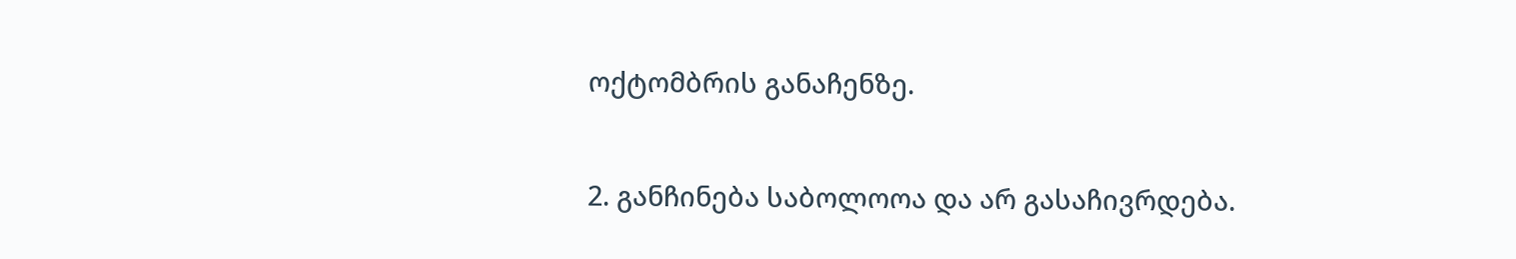ოქტომბრის განაჩენზე.

2. განჩინება საბოლოოა და არ გასაჩივრდება.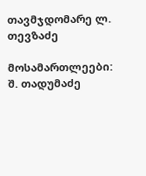თავმჯდომარე ლ. თევზაძე

მოსამართლეები: შ. თადუმაძე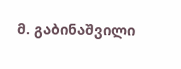მ. გაბინაშვილი